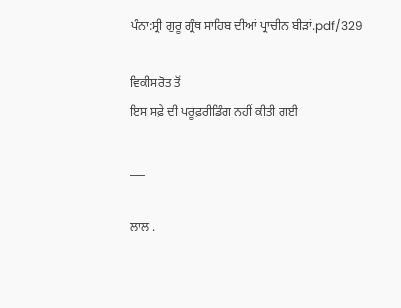ਪੰਨਾ:ਸ੍ਰੀ ਗੁਰੂ ਗ੍ਰੰਥ ਸਾਹਿਬ ਦੀਆਂ ਪ੍ਰਾਚੀਨ ਬੀੜਾਂ.pdf/329

ਵਿਕੀਸਰੋਤ ਤੋਂ
ਇਸ ਸਫ਼ੇ ਦੀ ਪਰੂਫ਼ਰੀਡਿੰਗ ਨਹੀਂ ਕੀਤੀ ਗਈ

___

ਲਾਲ .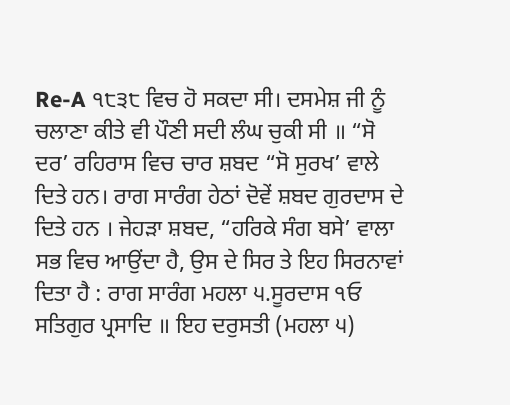Re-A ੧੮੩੮ ਵਿਚ ਹੋ ਸਕਦਾ ਸੀ। ਦਸਮੇਸ਼ ਜੀ ਨੂੰ ਚਲਾਣਾ ਕੀਤੇ ਵੀ ਪੌਣੀ ਸਦੀ ਲੰਘ ਚੁਕੀ ਸੀ ॥ “ਸੋ ਦਰ’ ਰਹਿਰਾਸ ਵਿਚ ਚਾਰ ਸ਼ਬਦ “ਸੋ ਸੁਰਖ’ ਵਾਲੇ ਦਿਤੇ ਹਨ। ਰਾਗ ਸਾਰੰਗ ਹੇਠਾਂ ਦੋਵੇਂ ਸ਼ਬਦ ਗੁਰਦਾਸ ਦੇ ਦਿਤੇ ਹਨ । ਜੇਹੜਾ ਸ਼ਬਦ, “ਹਰਿਕੇ ਸੰਗ ਬਸੇ’ ਵਾਲਾ ਸਭ ਵਿਚ ਆਉਂਦਾ ਹੈ, ਉਸ ਦੇ ਸਿਰ ਤੇ ਇਹ ਸਿਰਨਾਵਾਂ ਦਿਤਾ ਹੈ : ਰਾਗ ਸਾਰੰਗ ਮਹਲਾ ੫.ਸੂਰਦਾਸ ੧ਓ ਸਤਿਗੁਰ ਪ੍ਰਸਾਦਿ ॥ ਇਹ ਦਰੁਸਤੀ (ਮਹਲਾ ੫)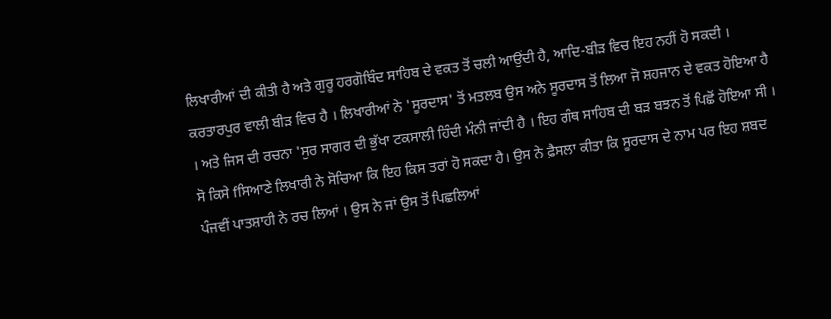ਲਿਖਾਰੀਆਂ ਦੀ ਕੀਤੀ ਹੈ ਅਤੇ ਗੁਰੂ ਹਰਗੋਬਿੰਦ ਸਾਹਿਬ ਦੇ ਵਕਤ ਤੋਂ ਚਲੀ ਆਉਂਦੀ ਹੈ, ਆਦਿ-ਬੀੜ ਵਿਚ ਇਹ ਨਹੀਂ ਹੋ ਸਕਦੀ । ਕਰਤਾਰਪੁਰ ਵਾਲੀ ਬੀੜ ਵਿਚ ਹੈ । ਲਿਖਾਰੀਆਂ ਨੇ 'ਸੂਰਦਾਸ' ਤੋਂ ਮਤਲਬ ਉਸ ਅਨੇ ਸੂਰਦਾਸ ਤੋਂ ਲਿਆ ਜੋ ਸ਼ਹਜਾਨ ਦੇ ਵਕਤ ਹੋਇਆ ਹੈ । ਅਤੇ ਜਿਸ ਦੀ ਰਚਨਾ 'ਸੁਰ ਸਾਗਰ ਦੀ ਭੁੱਖਾ ਟਕਸਾਲੀ ਹਿੰਦੀ ਮੰਨੀ ਜਾਂਦੀ ਹੈ । ਇਹ ਗੰਥ ਸਾਹਿਬ ਦੀ ਬੜ ਬਝਨ ਤੋਂ ਪਿਛੋਂ ਹੋਇਆ ਸੀ । ਸੋ ਕਿਸੇ fਸਿਆਣੇ ਲਿਖਾਰੀ ਨੇ ਸੋਚਿਆ ਕਿ ਇਹ ਕਿਸ ਤਰਾਂ ਹੋ ਸਕਦਾ ਹੈ। ਉਸ ਨੇ ਫ਼ੈਸਲਾ ਕੀਤਾ ਕਿ ਸੂਰਦਾਸ ਦੇ ਨਾਮ ਪਰ ਇਹ ਸ਼ਬਦ ਪੰਜਵੀਂ ਪਾਤਸ਼ਾਹੀ ਨੇ ਰਚ ਲਿਆਂ । ਉਸ ਨੇ ਜਾਂ ਉਸ ਤੋਂ ਪਿਛਲਿਆਂ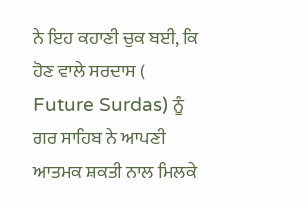ਨੇ ਇਹ ਕਹਾਣੀ ਚੁਕ ਬਈ, ਕਿ ਹੋਣ ਵਾਲੇ ਸਰਦਾਸ ( Future Surdas) ਨੂੰ ਗਰ ਸਾਹਿਬ ਨੇ ਆਪਣੀ ਆਤਮਕ ਸ਼ਕਤੀ ਨਾਲ ਮਿਲਕੇ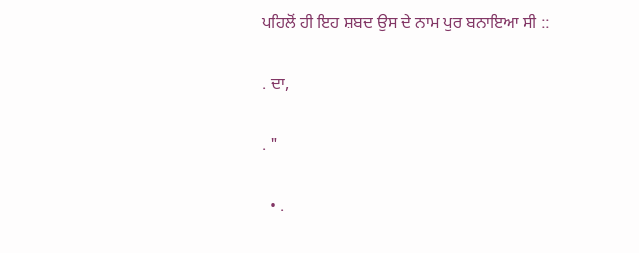ਪਹਿਲੋਂ ਹੀ ਇਹ ਸ਼ਬਦ ਉਸ ਦੇ ਨਾਮ ਪੁਰ ਬਨਾਇਆ ਸੀ ::

. ਦਾ,

. "

  • .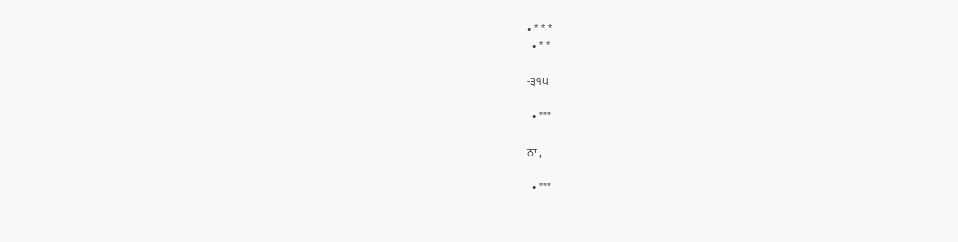• * * *
  • * *

-੩੧੫

  • """

ਨਾ ,

  • """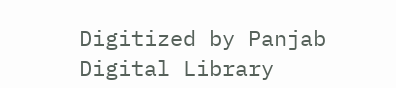Digitized by Panjab Digital Library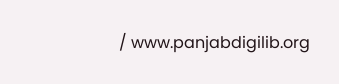/ www.panjabdigilib.org